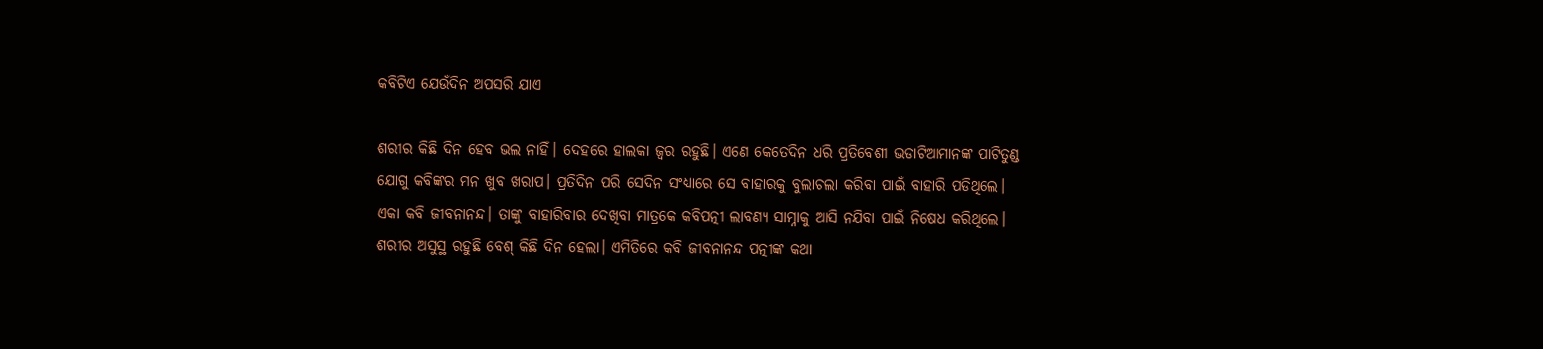କବିଟିଏ ଯେଉଁଦିନ ଅପସରି ଯାଏ

ଶରୀର କିଛି ଦିନ ହେବ ଭଲ ନାହିଁ। ଦେହରେ ହାଲକା ଜ୍ୱର ରହୁଛି। ଏଣେ କେତେଦିନ ଧରି ପ୍ରତିବେଶୀ ଭଡାଟିଆମାନଙ୍କ ପାଟିତୁଣ୍ଡ ଯୋଗୁ କବିଙ୍କର ମନ ଖୁବ ଖରାପ। ପ୍ରତିଦିନ ପରି ସେଦିନ ସଂଧ୍ୟାରେ ସେ ବାହାରକୁ ବୁଲାଚଲା କରିବା ପାଇଁ ବାହାରି ପଡିଥିଲେ। ଏକା କବି ଜୀବନାନନ୍ଦ। ତାଙ୍କୁ ବାହାରିବାର ଦେଖିବା ମାତ୍ରକେ କବିପତ୍ନୀ ଲାବଣ୍ୟ ସାମ୍ନାକୁ ଆସି ନଯିବା ପାଇଁ ନିଷେଧ କରିଥିଲେ। ଶରୀର ଅସୁସ୍ଥ ରହୁଛି ବେଶ୍ କିଛି ଦିନ ହେଲା। ଏମିତିରେ କବି ଜୀବନାନନ୍ଦ ପତ୍ନୀଙ୍କ କଥା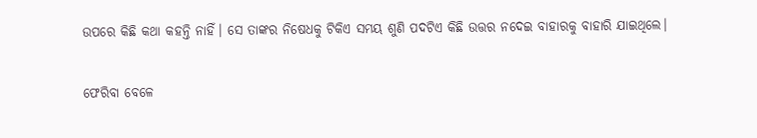ଉପରେ କିଛି କଥା କହନ୍ତି ନାହିଁ। ସେ ତାଙ୍କର ନିଷେଧକୁ ଟିକିଏ ସମୟ ଶୁଣି ପଦଟିଏ କିଛି ଉତ୍ତର ନଦେଇ ବାହାରକୁ ବାହାରି ଯାଇଥିଲେ।

ଫେରିବା ବେଳେ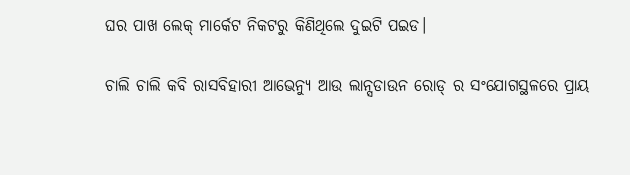ଘର ପାଖ ଲେକ୍ ମାର୍କେଟ ନିକଟରୁ କିଣିଥିଲେ ଦୁଇଟି ପଇଡ।

ଚାଲି ଚାଲି କବି ରାସବିହାରୀ ଆଭେନ୍ୟୁ ଆଉ ଲାନ୍ସଡାଉନ ରୋଡ୍ ର ସଂଯୋଗସ୍ଥଳରେ ପ୍ରାୟ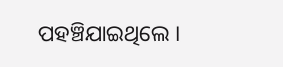ପହଞ୍ଚିଯାଇଥିଲେ ।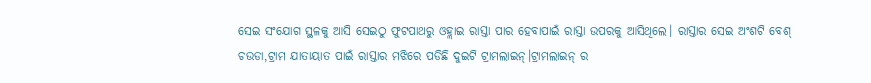ସେଇ ସଂଯୋଗ ସ୍ଥଳକୁ ଆସି ସେଇଠୁ ଫୁଟପାଥରୁ ଓହ୍ଲାଇ ରାସ୍ତା ପାର ହେବାପାଇଁ ରାସ୍ତା ଉପରକୁ ଆସିଥିଲେ। ରାସ୍ତାର ସେଇ ଅଂଶଟି ବେଶ୍ ଚଉଡା,ଟ୍ରାମ ଯାତାୟାତ ପାଇଁ ରାସ୍ତାର ମଝିରେ ପଡିଛି ଦୁଇଟି ଟ୍ରାମଲାଇନ୍।ଟ୍ରାମଲାଇନ୍ ର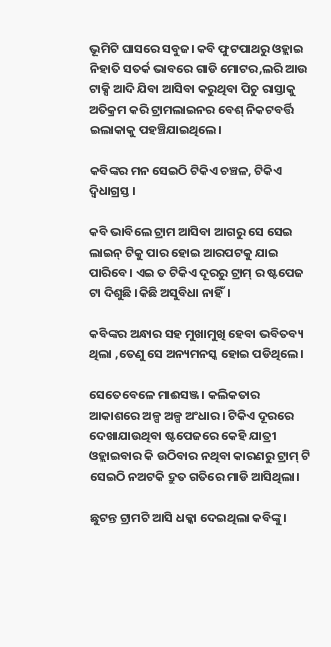ଭୂମିଟି ଘାସରେ ସବୁଜ। କବି ଫୁଟପାଥରୁ ଓହ୍ଲାଇ ନିହାତି ସତର୍କ ଭାବରେ ଗାଡି ମୋଟର,ଲରି ଆଉ ଟାକ୍ସି ଆଦି ଯିବା ଆସିବା କରୁଥିବା ପିଚୁ ରାସ୍ତାକୁ ଅତିକ୍ରମ କରି ଟ୍ରାମଲାଇନର ବେଶ୍ ନିକଟବର୍ତ୍ତି ଇଲାକାକୁ ପହଞ୍ଚିଯାଇଥିଲେ।

କବିଙ୍କର ମନ ସେଇଠି ଟିକିଏ ଚଞ୍ଚଳ, ଟିକିଏ ଦ୍ୱିଧାଗ୍ରସ୍ତ ।

କବି ଭାବିଲେ ଟ୍ରାମ ଆସିବା ଆଗରୁ ସେ ସେଇ ଲାଇନ୍ ଟିକୁ ପାର ହୋଇ ଆରପଟକୁ ଯାଇ ପାରିବେ। ଏଇ ତ ଟିକିଏ ଦୂରରୁ ଟ୍ରାମ୍ ର ଷ୍ଟପେଜ ଟା ଦିଶୁଛି ।କିଛି ଅସୁବିଧା ନାହିଁ।

କବିଙ୍କର ଅନ୍ଧାର ସହ ମୁଖାମୁଖି ହେବା ଭବିତବ୍ୟ ଥିଲା ,ତେଣୁ ସେ ଅନ୍ୟମନସ୍କ ହୋଇ ପଡିଥିଲେ।

ସେତେବେଳେ ମାଈସଞ୍ଜ। କଲିକତାର ଆକାଶରେ ଅଳ୍ପ ଅଳ୍ପ ଅଂଧାର। ଟିକିଏ ଦୂରରେ ଦେଖାଯାଉଥିବା ଷ୍ଟପେଜରେ କେହି ଯାତ୍ରୀ ଓହ୍ଲାଇବାର କି ଉଠିବାର ନଥିବା କାରଣରୁ ଟ୍ରାମ୍ ଟି ସେଇଠି ନଅଟକି ଦ୍ରୁତ ଗତିରେ ମାଡି ଆସିଥିଲା।

ଛୁଟନ୍ତ ଟ୍ରାମଟି ଆସି ଧକ୍କା ଦେଇଥିଲା କବିଙ୍କୁ।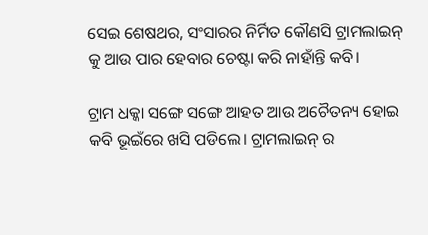ସେଇ ଶେଷଥର, ସଂସାରର ନିର୍ମିତ କୌଣସି ଟ୍ରାମଲାଇନ୍ କୁ ଆଉ ପାର ହେବାର ଚେଷ୍ଟା କରି ନାହାଁନ୍ତି କବି।

ଟ୍ରାମ ଧକ୍କା ସଙ୍ଗେ ସଙ୍ଗେ ଆହତ ଆଉ ଅଚୈତନ୍ୟ ହୋଇ କବି ଭୂଇଁରେ ଖସି ପଡିଲେ। ଟ୍ରାମଲାଇନ୍ ର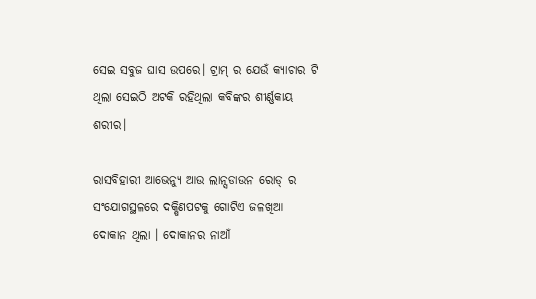ସେଇ ସବୁଜ ଘାସ ଉପରେ। ଟ୍ରାମ୍ ର ଯେଉଁ କ୍ୟାଚାର ଟି ଥିଲା ସେଇଠି ଅଟକି ରହିଥିଲା କବିଙ୍କର ଶୀର୍ଣ୍ଣକାୟ ଶରୀର।

ରାସବିହାରୀ ଆଭେନ୍ୟୁ ଆଉ ଲାନ୍ସଡାଉନ ରୋଡ୍ ର ସଂଯୋଗସ୍ଥଳରେ ଦକ୍ଷିଣପଟକୁ ଗୋଟିଏ ଜଳଖିଆ ଦୋକାନ ଥିଲା । ଦୋକାନର ନାଆଁ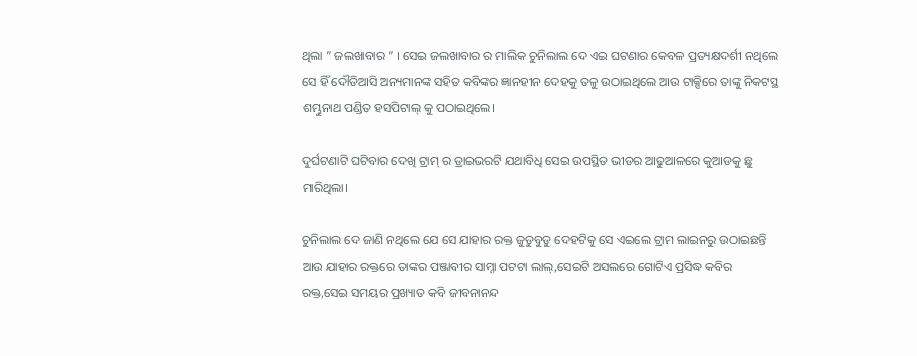ଥିଲା ” ଜଲଖାବାର ” । ସେଇ ଜଲଖାବାର ର ମାଲିକ ଚୁନିଲାଲ ଦେ ଏଇ ଘଟଣାର କେବଳ ପ୍ରତ୍ୟକ୍ଷଦର୍ଶୀ ନଥିଲେ ସେ ହିଁ ଦୌଡିଆସି ଅନ୍ୟମାନଙ୍କ ସହିତ କବିଙ୍କର ଜ୍ଞାନହୀନ ଦେହକୁ ତଳୁ ଉଠାଇଥିଲେ ଆଉ ଟାକ୍ସିରେ ତାଙ୍କୁ ନିକଟସ୍ଥ ଶମ୍ଭୁନାଥ ପଣ୍ଡିତ ହସପିଟାଲ୍ କୁ ପଠାଇଥିଲେ।

ଦୁର୍ଘଟଣାଟି ଘଟିବାର ଦେଖି ଟ୍ରାମ୍ ର ଡ୍ରାଇଭରଟି ଯଥାବିଧି ସେଇ ଉପସ୍ଥିତ ଭୀଡର ଆଢୁଆଳରେ କୁଆଡକୁ ଛୁ ମାରିଥିଲା।

ଚୁନିଲାଲ ଦେ ଜାଣି ନଥିଲେ ଯେ ସେ ଯାହାର ରକ୍ତ ଜୁଡୁବୁଡୁ ଦେହଟିକୁ ସେ ଏଇଲେ ଟ୍ରାମ ଲାଇନରୁ ଉଠାଇଛନ୍ତି ଆଉ ଯାହାର ରକ୍ତରେ ତାଙ୍କର ପଞ୍ଜାବୀର ସାମ୍ନା ପଟଟା ଲାଲ୍,ସେଇଟି ଅସଲରେ ଗୋଟିଏ ପ୍ରସିଦ୍ଧ କବିର ରକ୍ତ,ସେଇ ସମୟର ପ୍ରଖ୍ୟାତ କବି ଜୀବନାନନ୍ଦ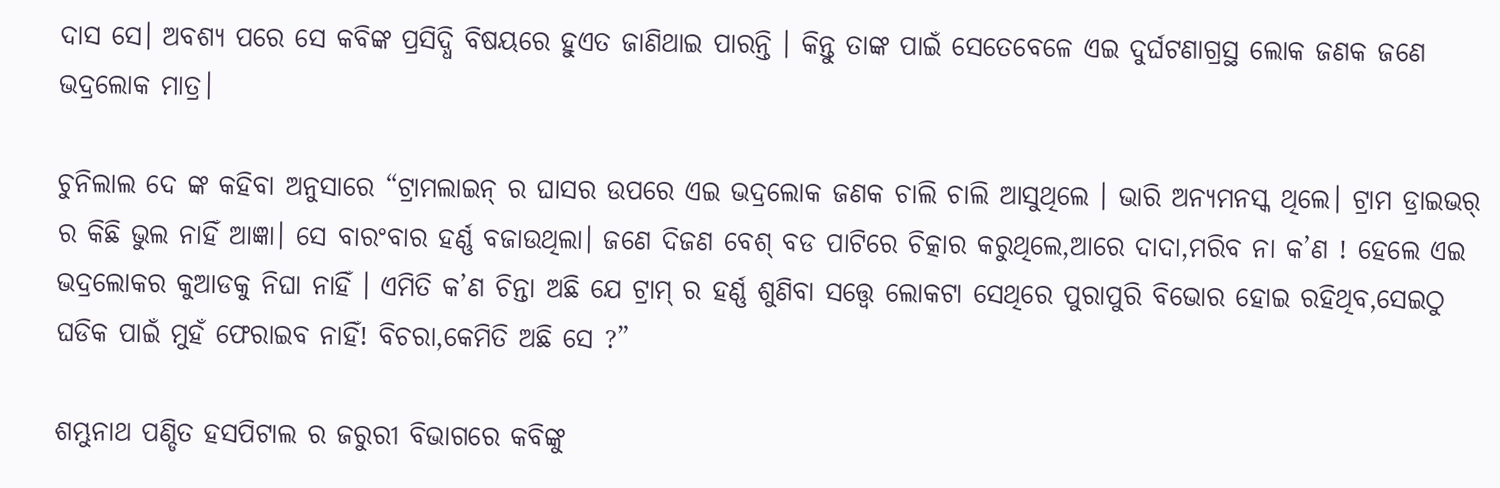ଦାସ ସେ। ଅବଶ୍ୟ ପରେ ସେ କବିଙ୍କ ପ୍ରସିଦ୍ଧି ବିଷୟରେ ହୁଏତ ଜାଣିଥାଇ ପାରନ୍ତି । କିନ୍ତୁ ତାଙ୍କ ପାଇଁ ସେତେବେଳେ ଏଇ ଦୁର୍ଘଟଣାଗ୍ରସ୍ଥ ଲୋକ ଜଣକ ଜଣେ ଭଦ୍ରଲୋକ ମାତ୍ର।

ଚୁନିଲାଲ ଦେ ଙ୍କ କହିବା ଅନୁସାରେ “ଟ୍ରାମଲାଇନ୍ ର ଘାସର ଉପରେ ଏଇ ଭଦ୍ରଲୋକ ଜଣକ ଚାଲି ଚାଲି ଆସୁଥିଲେ । ଭାରି ଅନ୍ୟମନସ୍କ ଥିଲେ। ଟ୍ରାମ ଡ୍ରାଇଭର୍ ର କିଛି ଭୁଲ ନାହିଁ ଆଜ୍ଞା। ସେ ବାରଂବାର ହର୍ଣ୍ଣ ବଜାଉଥିଲା। ଜଣେ ଦିଜଣ ବେଶ୍ ବଡ ପାଟିରେ ଚିତ୍କାର କରୁଥିଲେ,ଆରେ ଦାଦା,ମରିବ ନା କ’ଣ ! ହେଲେ ଏଇ ଭଦ୍ରଲୋକର କୁଆଡକୁ ନିଘା ନାହିଁ । ଏମିତି କ’ଣ ଚିନ୍ତା ଅଛି ଯେ ଟ୍ରାମ୍ ର ହର୍ଣ୍ଣ ଶୁଣିବା ସତ୍ତ୍ୱେ ଲୋକଟା ସେଥିରେ ପୁରାପୁରି ବିଭୋର ହୋଇ ରହିଥିବ,ସେଇଠୁ ଘଡିକ ପାଇଁ ମୁହଁ ଫେରାଇବ ନାହିଁ! ବିଚରା,କେମିତି ଅଛି ସେ ?”

ଶମ୍ଭୁନାଥ ପଣ୍ଡିତ ହସପିଟାଲ ର ଜରୁରୀ ବିଭାଗରେ କବିଙ୍କୁ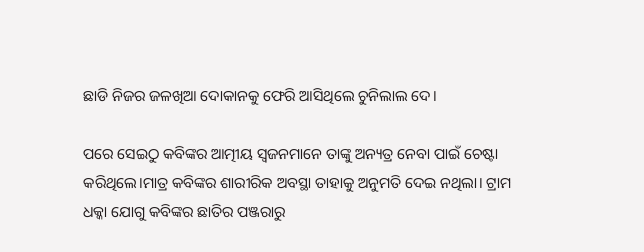ଛାଡି ନିଜର ଜଳଖିଆ ଦୋକାନକୁ ଫେରି ଆସିଥିଲେ ଚୁନିଲାଲ ଦେ।

ପରେ ସେଇଠୁ କବିଙ୍କର ଆତ୍ମୀୟ ସ୍ୱଜନମାନେ ତାଙ୍କୁ ଅନ୍ୟତ୍ର ନେବା ପାଇଁ ଚେଷ୍ଟା କରିଥିଲେ।ମାତ୍ର କବିଙ୍କର ଶାରୀରିକ ଅବସ୍ଥା ତାହାକୁ ଅନୁମତି ଦେଇ ନଥିଲା। ଟ୍ରାମ ଧକ୍କା ଯୋଗୁ କବିଙ୍କର ଛାତିର ପଞ୍ଜରାରୁ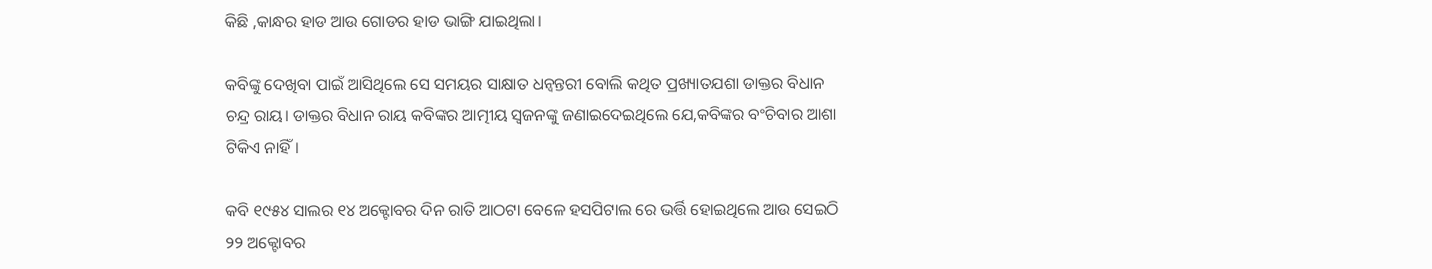କିଛି ,କାନ୍ଧର ହାଡ ଆଉ ଗୋଡର ହାଡ ଭାଙ୍ଗି ଯାଇଥିଲା।

କବିଙ୍କୁ ଦେଖିବା ପାଇଁ ଆସିଥିଲେ ସେ ସମୟର ସାକ୍ଷାତ ଧନ୍ୱନ୍ତରୀ ବୋଲି କଥିତ ପ୍ରଖ୍ୟାତଯଶା ଡାକ୍ତର ବିଧାନ ଚନ୍ଦ୍ର ରାୟ। ଡାକ୍ତର ବିଧାନ ରାୟ କବିଙ୍କର ଆତ୍ମୀୟ ସ୍ୱଜନଙ୍କୁ ଜଣାଇଦେଇଥିଲେ ଯେ,କବିଙ୍କର ବଂଚିବାର ଆଶା ଟିକିଏ ନାହିଁ।

କବି ୧୯୫୪ ସାଲର ୧୪ ଅକ୍ଟୋବର ଦିନ ରାତି ଆଠଟା ବେଳେ ହସପିଟାଲ ରେ ଭର୍ତ୍ତି ହୋଇଥିଲେ ଆଉ ସେଇଠି ୨୨ ଅକ୍ଟୋବର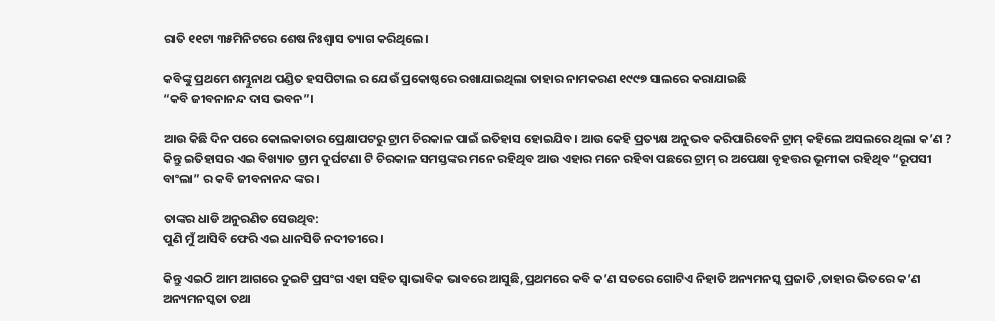ରାତି ୧୧ଟା ୩୫ମିନିଟରେ ଶେଷ ନିଃଶ୍ୱାସ ତ୍ୟାଗ କରିଥିଲେ।

କବିଙ୍କୁ ପ୍ରଥମେ ଶମ୍ଭୁନାଥ ପଣ୍ଡିତ ହସପିଟାଲ ର ଯେଉଁ ପ୍ରକୋଷ୍ଠରେ ରଖାଯାଇଥିଲା ତାହାର ନାମକରଣ ୧୯୯୭ ସାଲରେ କରାଯାଇଛି
“କବି ଜୀବନାନନ୍ଦ ଦାସ ଭବନ”।

ଆଉ କିଛି ଦିନ ପରେ କୋଲକାତାର ପ୍ରେକ୍ଷାପଟରୁ ଟ୍ରାମ ଚିରକାଳ ପାଇଁ ଇତିହାସ ହୋଇଯିବ। ଆଉ କେହି ପ୍ରତ୍ୟକ୍ଷ ଅନୁଭବ କରିପାରିବେନି ଟ୍ରାମ୍ କହିଲେ ଅସଲରେ ଥିଲା କ’ଣ ? କିନ୍ତୁ ଇତିହାସର ଏଇ ବିଖ୍ୟାତ ଟ୍ରାମ ଦୁର୍ଘଟଣା ଟି ଚିରକାଳ ସମସ୍ତଙ୍କର ମନେ ରହିଥିବ ଆଉ ଏହାର ମନେ ରହିବା ପଛରେ ଟ୍ରାମ୍ ର ଅପେକ୍ଷା ବୃହତ୍ତର ଭୂମୀକା ରହିଥିବ “ରୂପସୀ ବାଂଲା” ର କବି ଜୀବନାନନ୍ଦ ଙ୍କର।

ତାଙ୍କର ଧାଡି ଅନୁରଣିତ ସେଉଥିବ:
ପୁଣି ମୁଁ ଆସିବି ଫେରି ଏଇ ଧାନସିଡି ନଦୀତୀରେ।

କିନ୍ତୁ ଏଇଠି ଆମ ଆଗରେ ଦୁଇଟି ପ୍ରସଂଗ ଏହା ସହିତ ସ୍ୱାଭାବିକ ଭାବରେ ଆସୁଛି,ପ୍ରଥମରେ କବି କ’ଣ ସତରେ ଗୋଟିଏ ନିହାତି ଅନ୍ୟମନସ୍କ ପ୍ରଜାତି ,ତାହାର ଭିତରେ କ’ଣ ଅନ୍ୟମନସ୍କତା ତଥା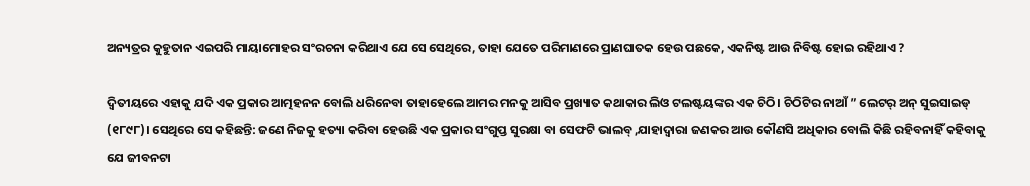ଅନ୍ୟତ୍ରର କୁହୁତାନ ଏଇପରି ମାୟାମୋହର ସଂରଚନା କରିଥାଏ ଯେ ସେ ସେଥିରେ, ତାହା ଯେତେ ପରିମାଣରେ ପ୍ରାଣଘାତକ ହେଉ ପଛକେ, ଏକନିଷ୍ଟ ଆଉ ନିବିଷ୍ଟ ହୋଇ ରହିଥାଏ ?

ଦ୍ୱିତୀୟରେ ଏହାକୁ ଯଦି ଏକ ପ୍ରକାର ଆତ୍ମହନନ ବୋଲି ଧରିନେବା ତାହାହେଲେ ଆମର ମନକୁ ଆସିବ ପ୍ରଖ୍ୟାତ କଥାକାର ଲିଓ ଟଲଷ୍ଟୟଙ୍କର ଏକ ଚିଠି। ଚିଠିଟିର ନାଆଁ ” ଲେଟର୍ ଅନ୍ ସୁଇସାଇଡ୍ (୧୮୯୮)। ସେଥିରେ ସେ କହିଛନ୍ତି: ଜଣେ ନିଜକୁ ହତ୍ୟା କରିବା ହେଉଛି ଏକ ପ୍ରକାର ସଂଗୁପ୍ତ ସୁରକ୍ଷା ବା ସେଫଟି ଭାଲବ୍ ,ଯାହାଦ୍ୱାରା ଜଣକର ଆଉ କୌଣସି ଅଧିକାର ବୋଲି କିଛି ରହିବନାହିଁ କହିବାକୁ ଯେ ଜୀବନଟା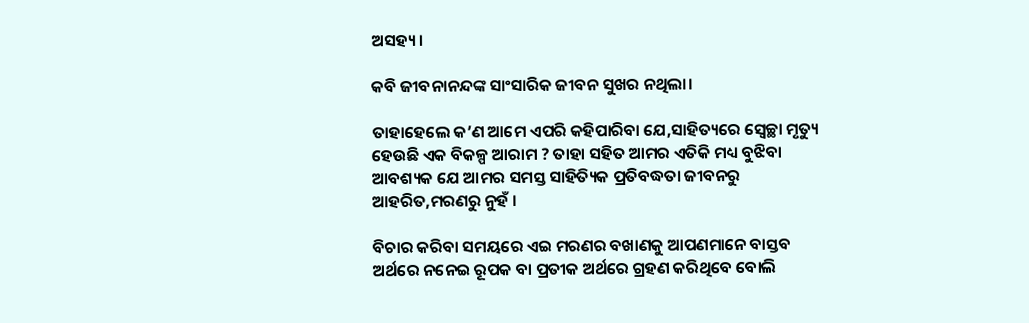ଅସହ୍ୟ।

କବି ଜୀବନାନନ୍ଦଙ୍କ ସାଂସାରିକ ଜୀବନ ସୁଖର ନଥିଲା।

ତାହାହେଲେ କ’ଣ ଆମେ ଏପରି କହିପାରିବା ଯେ,ସାହିତ୍ୟରେ ସ୍ୱେଚ୍ଛା ମୃତ୍ୟୁ ହେଉଛି ଏକ ବିକଳ୍ପ ଆରାମ ? ତାହା ସହିତ ଆମର ଏତିକି ମଧ୍ୟ ବୁଝିବା ଆବଶ୍ୟକ ଯେ ଆମର ସମସ୍ତ ସାହିତ୍ୟିକ ପ୍ରତିବଦ୍ଧତା ଜୀବନରୁ ଆହରିତ,ମରଣରୁ ନୁହଁ ।

ବିଚାର କରିବା ସମୟରେ ଏଇ ମରଣର ବଖାଣକୁ ଆପଣମାନେ ବାସ୍ତବ ଅର୍ଥରେ ନନେଇ ରୂପକ ବା ପ୍ରତୀକ ଅର୍ଥରେ ଗ୍ରହଣ କରିଥିବେ ବୋଲି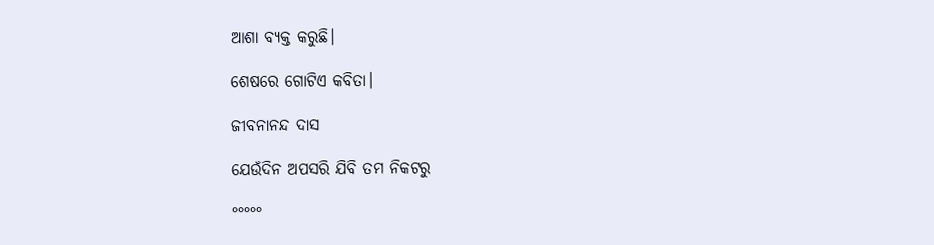ଆଶା ବ୍ୟକ୍ତ କରୁଛି।

ଶେଷରେ ଗୋଟିଏ କବିତା।

ଜୀବନାନନ୍ଦ ଦାସ

ଯେଉଁଦିନ ଅପସରି ଯିବି ତମ ନିକଟରୁ

°°°°°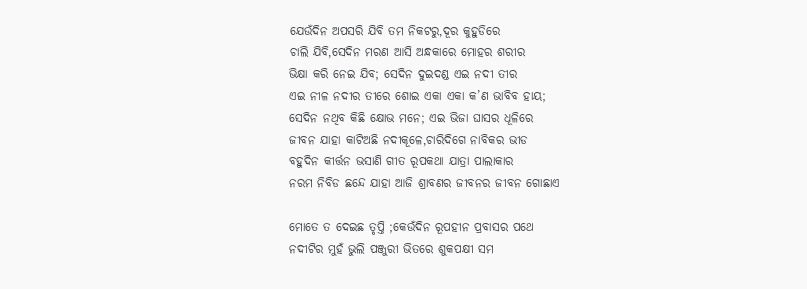ଯେଉଁଦିନ ଅପସରି ଯିବି ତମ ନିକଟରୁ,ଦୂର କୁହୁଡିରେ
ଚାଲି ଯିବି,ସେଦିନ ମରଣ ଆସି ଅନ୍ଧକାରେ ମୋହର ଶରୀର
ଭିକ୍ଷା କରି ନେଇ ଯିବ; ସେଦିନ ଦୁଇଦଣ୍ଡ ଏଇ ନଦୀ ତୀର
ଏଇ ନୀଳ ନଦୀର ତୀରେ ଶୋଇ ଏକା ଏକା କ’ଣ ଭାବିବ ହାୟ;
ସେଦିନ ନଥିବ କିଛି କ୍ଷୋଭ ମନେ; ଏଇ ଭିଜା ଘାସର ଧୂଳିରେ
ଜୀବନ ଯାହା କାଟିଅଛି ନଦୀକୂଳେ,ଚାରିଦିଗେ ନାବିକର ଭୀଡ
ବହୁଦିନ କୀର୍ତ୍ତନ ଭସାଣି ଗୀତ ରୂପକଥା ଯାତ୍ରା ପାଲାକାର
ନରମ ନିବିଡ ଛନ୍ଦେ ଯାହା ଆଜି ଶ୍ରାବଣର ଜୀବନର ଜୀବନ ଗୋଛାଏ

ମୋତେ ତ ଦେଇଛ ତୃପ୍ତି ;କେଉଁଦିନ ରୂପହୀନ ପ୍ରବାସର ପଥେ
ନଦୀଟିର ମୁହଁ ଭୁଲି ପଞ୍ଜୁରୀ ଭିତରେ ଶୁକପକ୍ଷୀ ସମ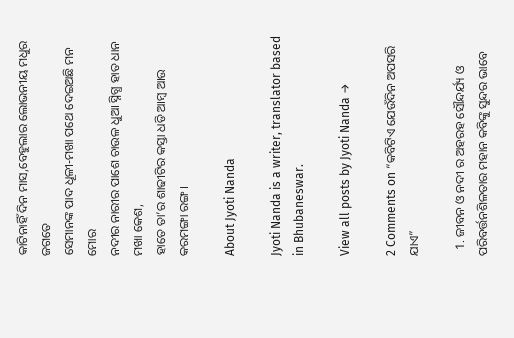କାଟିନାହିଁ ଦିନ ମାସ,ବେହୁଲାର ଲୋଭନୀୟ ମଧୁର ଜଗତେ
ସେମାନଙ୍କ ପାଦ ଧୂଳୀ-ମଖା ପଥେ ଦେଇଅଛି ମନ ମୋର
ନଦୀର ନାରୀର ପାଶେ ଚାଉଳ ଧୁଆ ସ୍ନିଗ୍ଧ ହାତ ଧାନ ମଖା କେଶ,
ହାତେ ତା’ର ଶାଢୀଟିର କସ୍ତା ଧଡି ଆମ୍ବ ଆଉ କରମଙ୍ଗା ରଙ୍ଗ।

About Jyoti Nanda

Jyoti Nanda is a writer, translator based in Bhubaneswar.

View all posts by Jyoti Nanda →

2 Comments on “କବିଟିଏ ଯେଉଁଦିନ ଅପସରି ଯାଏ”

  1. ଜୀବନ ଓ ନଦୀ ର ଅହରହ ସୌନ୍ଦର୍ଯ୍ୟ ଓ ପରିବର୍ତ୍ତନଶିଳତାର ମହାନ କବିଙ୍କୁ ସୁନ୍ଦର ଭାବେ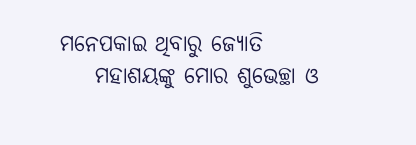ମନେପକାଇ ଥିବାରୁ ଜ୍ୟୋତି
    ମହାଶୟଙ୍କୁ ମୋର ଶୁଭେଚ୍ଛା ଓ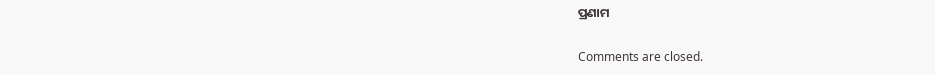ପ୍ରଣାମ

Comments are closed.